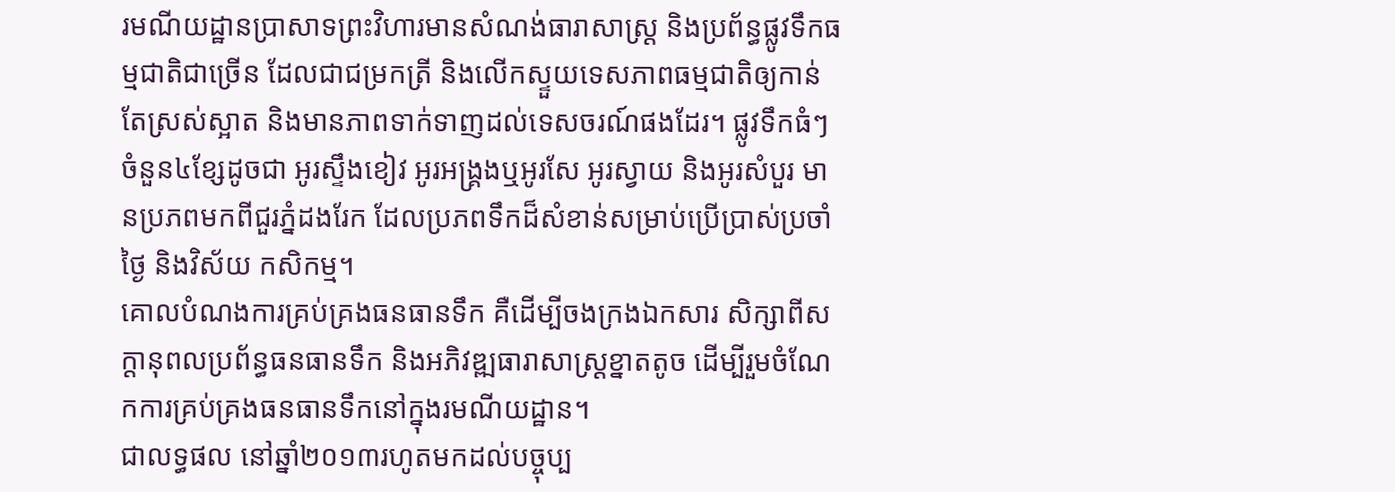រមណីយដ្ឋានប្រាសាទព្រះវិហារមានសំណង់ធារាសាស្ត្រ និងប្រព័ន្ធផ្លូវទឹកធម្មជាតិជាច្រើន ដែលជាជម្រកត្រី និងលើកស្ទួយទេសភាពធម្មជាតិឲ្យកាន់តែស្រស់ស្អាត និងមានភាពទាក់ទាញដល់ទេសចរណ៍ផងដែរ។ ផ្លូវទឹកធំៗចំនួន៤ខ្សែដូចជា អូរស្ទឹងខៀវ អូរអង្រ្គងឬអូរសែ អូរស្វាយ និងអូរសំបួរ មានប្រភពមកពីជួរភ្នំដងរែក ដែលប្រភពទឹកដ៏សំខាន់សម្រាប់ប្រើប្រាស់ប្រចាំថ្ងៃ និងវិស័យ កសិកម្ម។
គោលបំណងការគ្រប់គ្រងធនធានទឹក គឺដើម្បីចងក្រងឯកសារ សិក្សាពីសក្តានុពលប្រព័ន្ធធនធានទឹក និងអភិវឌ្ឍធារាសាស្រ្ដខ្នាតតូច ដើម្បីរួមចំណែកការគ្រប់គ្រងធនធានទឹកនៅក្នុងរមណីយដ្ឋាន។
ជាលទ្ធផល នៅឆ្នាំ២០១៣រហូតមកដល់បច្ចុប្ប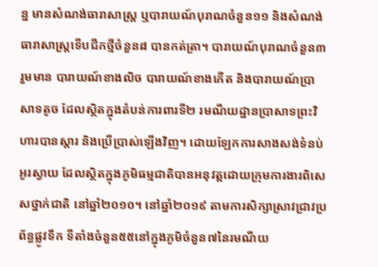ន្ន មានសំណង់ធារាសាស្រ្ត ឬបារាយណ៍បុរាណចំនួន១១ និងសំណង់ធារាសាស្រ្តទើបជីកថ្មីចំនួន៨ បានកត់ត្រា។ បារាយណ៍បុរាណចំនួន៣រួមមាន បារាយណ៍ខាងលិច បារាយណ៍ខាងកើត និងបារាយណ៍ប្រាសាទតូច ដែលស្ថិតក្នុងតំបន់ការពារទី២ រមណីយដ្ឋានប្រាសាទព្រះវិហារបានស្តារ និងប្រើប្រាស់ឡើងវិញ។ ដោយឡែកការសាងសង់ទំនប់អូរស្វាយ ដែលស្ថិតក្នុងភូមិធម្មជាតិបានអនុវត្ដដោយក្រុមការងារពិសេសថ្នាក់ជាតិ នៅឆ្នាំ២០១០។ នៅឆ្នាំ២០១៩ តាមការសិក្សាស្រាវជ្រាវប្រព័ន្ធផ្លូវទឹក ទីតាំងចំនួន៥៥នៅក្នុងភូមិចំនួន៧នៃរមណីយ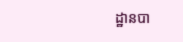ដ្ឋានបា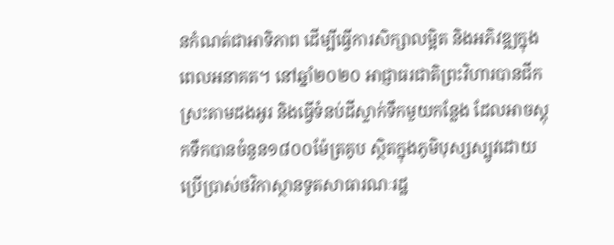នកំណត់ជាអាទិភាព ដើម្បីធ្វើការសិក្សាលម្អិត និងអភិវឌ្ឍក្នុងពេលអនាគត។ នៅឆ្នាំ២០២០ អាជ្ញាធរជាតិព្រះវិហារបានជីកស្រះតាមដងអូរ និងធ្វើទំនប់ដីស្ទាក់ទឹកមួយកន្លែង ដែលអាចស្តុកទឹកបានចំនួន១៨០០ម៉ែត្រគូប ស្ថិតក្នុងភូមិបុស្សស្បូវដោយប្រើប្រាស់ថវិកាស្ថានទូតសាធារណៈរដ្ឋ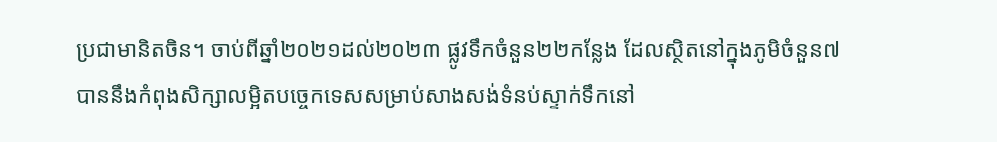ប្រជាមានិតចិន។ ចាប់ពីឆ្នាំ២០២១ដល់២០២៣ ផ្លូវទឹកចំនួន២២កន្លែង ដែលស្ថិតនៅក្នុងភូមិចំនួន៧ បាននឹងកំពុងសិក្សាលម្អិតបច្ចេកទេសសម្រាប់សាងសង់ទំនប់ស្ទាក់ទឹកនៅ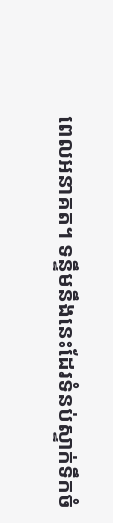ពេលអនាគត។ ទន្ទឹមនឹងនេះដែរទំនប់ស្ទាក់ទឹកចំ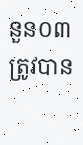នួន០៣ត្រូវបាន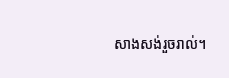សាងសង់រួចរាល់។